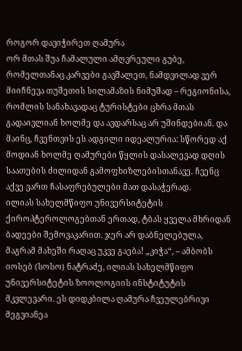როგორ დავიჭირეთ ღამურა
ორ მთას შუა ჩამალული ამღვრეული გუბე, რომელთანაც კარვები გავშალეთ, ნამდვილად ვერ მიიჩნევა თუშეთის სილამაზის ნიმუშად – რეგიონისა, რომლის სანახავადაც ტურისტები ცხრა მთას გადაივლიან ხოლმე და ავდარსაც არ უშინდებიან. და მაინც, ჩვენთვის ეს ადგილი იდეალურია: სწორედ აქ მოდიან ხოლმე ღამურები წყლის დასალევად დღის საათების ძილიდან გამოფხიზლებისთანავე. ჩვენც აქვე ვართ ჩასაფრებულები მათ დასაჭერად.
ილიას სახელმწიფო უნივერსიტეტის ქიროპტეროლოგებთან ერთად, ტბას ყველა მხრიდან ბადეები შემოვაკარით. ჯერ არ დაბნელებულა, მაგრამ მახეში რაღაც უკვე გაება! „კიჭა“, – ამბობს იოსებ (სოსო) ნატრაძე, ილიას სახელმწიფო უნივერსიტეტის ზოოლოგიის ინსტიტუტის მკვლევარი. ეს დიდკბილა ღამურა ჩვეულებრივი მეგვიანეა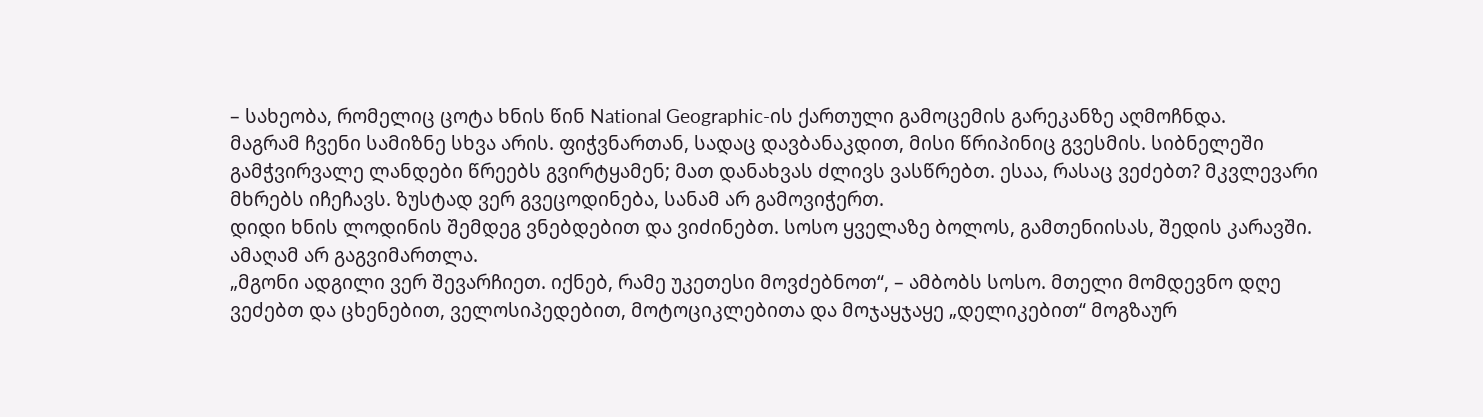– სახეობა, რომელიც ცოტა ხნის წინ National Geographic-ის ქართული გამოცემის გარეკანზე აღმოჩნდა.
მაგრამ ჩვენი სამიზნე სხვა არის. ფიჭვნართან, სადაც დავბანაკდით, მისი წრიპინიც გვესმის. სიბნელეში გამჭვირვალე ლანდები წრეებს გვირტყამენ; მათ დანახვას ძლივს ვასწრებთ. ესაა, რასაც ვეძებთ? მკვლევარი მხრებს იჩეჩავს. ზუსტად ვერ გვეცოდინება, სანამ არ გამოვიჭერთ.
დიდი ხნის ლოდინის შემდეგ ვნებდებით და ვიძინებთ. სოსო ყველაზე ბოლოს, გამთენიისას, შედის კარავში. ამაღამ არ გაგვიმართლა.
„მგონი ადგილი ვერ შევარჩიეთ. იქნებ, რამე უკეთესი მოვძებნოთ“, – ამბობს სოსო. მთელი მომდევნო დღე ვეძებთ და ცხენებით, ველოსიპედებით, მოტოციკლებითა და მოჯაყჯაყე „დელიკებით“ მოგზაურ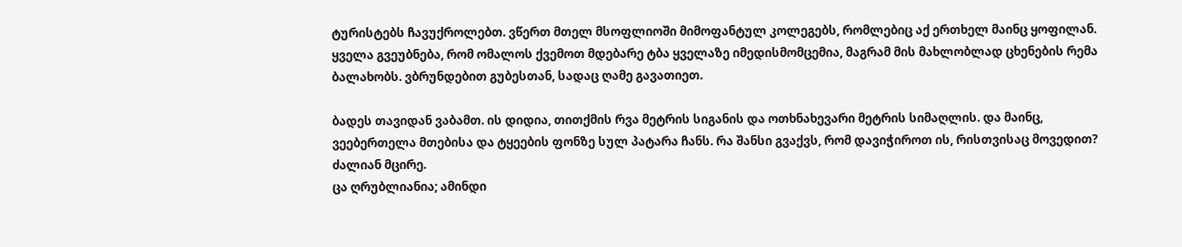ტურისტებს ჩავუქროლებთ. ვწერთ მთელ მსოფლიოში მიმოფანტულ კოლეგებს, რომლებიც აქ ერთხელ მაინც ყოფილან. ყველა გვეუბნება, რომ ომალოს ქვემოთ მდებარე ტბა ყველაზე იმედისმომცემია, მაგრამ მის მახლობლად ცხენების რემა ბალახობს. ვბრუნდებით გუბესთან, სადაც ღამე გავათიეთ.

ბადეს თავიდან ვაბამთ. ის დიდია, თითქმის რვა მეტრის სიგანის და ოთხნახევარი მეტრის სიმაღლის. და მაინც, ვეებერთელა მთებისა და ტყეების ფონზე სულ პატარა ჩანს. რა შანსი გვაქვს, რომ დავიჭიროთ ის, რისთვისაც მოვედით? ძალიან მცირე.
ცა ღრუბლიანია; ამინდი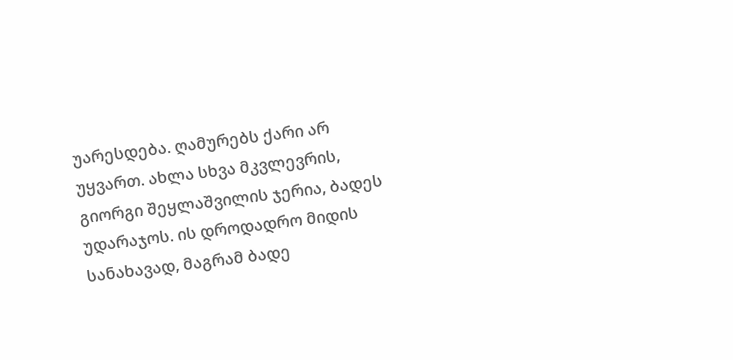უარესდება. ღამურებს ქარი არ უყვართ. ახლა სხვა მკვლევრის, გიორგი შეყლაშვილის ჯერია, ბადეს უდარაჯოს. ის დროდადრო მიდის სანახავად, მაგრამ ბადე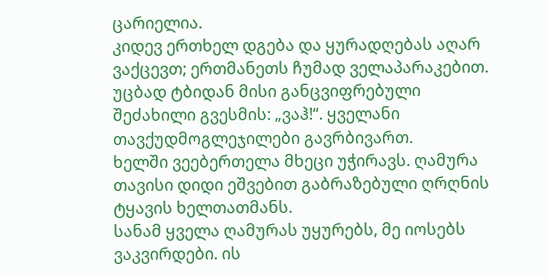ცარიელია.
კიდევ ერთხელ დგება და ყურადღებას აღარ ვაქცევთ; ერთმანეთს ჩუმად ველაპარაკებით. უცბად ტბიდან მისი განცვიფრებული შეძახილი გვესმის: „ვაჰ!“. ყველანი თავქუდმოგლეჯილები გავრბივართ.
ხელში ვეებერთელა მხეცი უჭირავს. ღამურა თავისი დიდი ეშვებით გაბრაზებული ღრღნის ტყავის ხელთათმანს.
სანამ ყველა ღამურას უყურებს, მე იოსებს ვაკვირდები. ის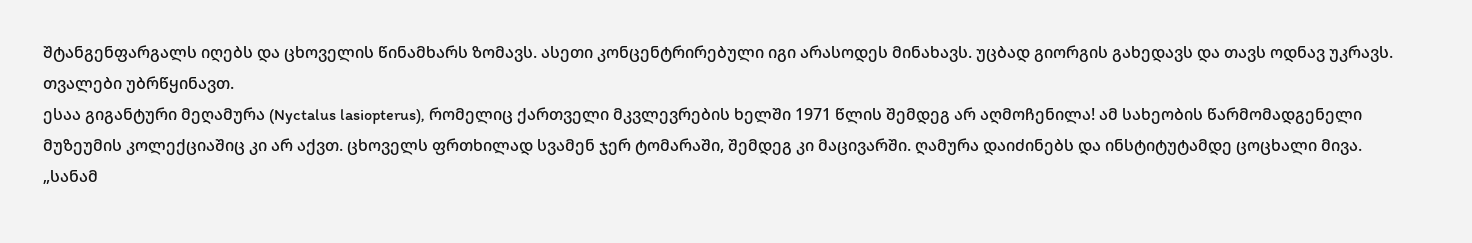შტანგენფარგალს იღებს და ცხოველის წინამხარს ზომავს. ასეთი კონცენტრირებული იგი არასოდეს მინახავს. უცბად გიორგის გახედავს და თავს ოდნავ უკრავს. თვალები უბრწყინავთ.
ესაა გიგანტური მეღამურა (Nyctalus lasiopterus), რომელიც ქართველი მკვლევრების ხელში 1971 წლის შემდეგ არ აღმოჩენილა! ამ სახეობის წარმომადგენელი მუზეუმის კოლექციაშიც კი არ აქვთ. ცხოველს ფრთხილად სვამენ ჯერ ტომარაში, შემდეგ კი მაცივარში. ღამურა დაიძინებს და ინსტიტუტამდე ცოცხალი მივა. „სანამ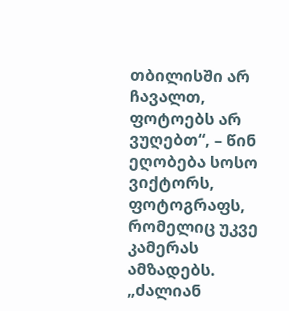თბილისში არ ჩავალთ, ფოტოებს არ ვუღებთ“, – წინ ეღობება სოსო ვიქტორს, ფოტოგრაფს, რომელიც უკვე კამერას ამზადებს. „ძალიან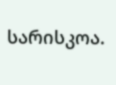სარისკოა.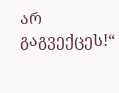არ გაგვექცეს!“